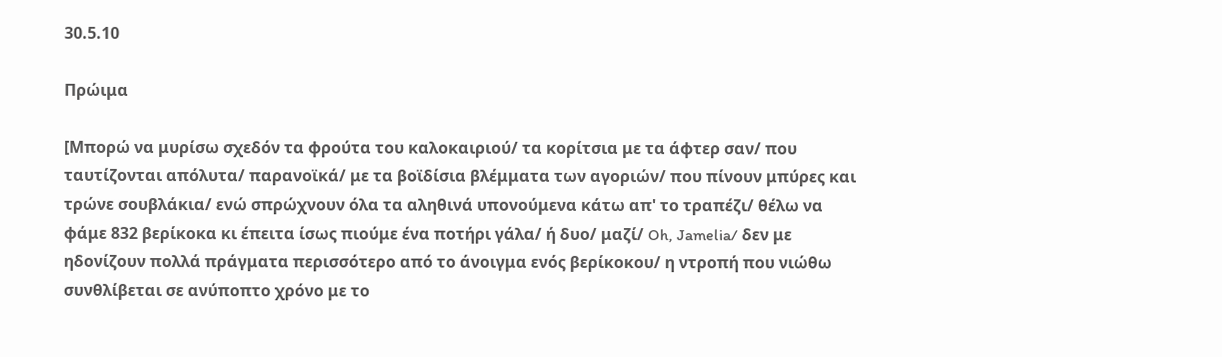30.5.10

Πρώιμα

[Μπορώ να μυρίσω σχεδόν τα φρούτα του καλοκαιριού/ τα κορίτσια με τα άφτερ σαν/ που ταυτίζονται απόλυτα/ παρανοϊκά/ με τα βοϊδίσια βλέμματα των αγοριών/ που πίνουν μπύρες και τρώνε σουβλάκια/ ενώ σπρώχνουν όλα τα αληθινά υπονούμενα κάτω απ' το τραπέζι/ θέλω να φάμε 832 βερίκοκα κι έπειτα ίσως πιούμε ένα ποτήρι γάλα/ ή δυο/ μαζί/ Oh, Jamelia/ δεν με ηδονίζουν πολλά πράγματα περισσότερο από το άνοιγμα ενός βερίκοκου/ η ντροπή που νιώθω συνθλίβεται σε ανύποπτο χρόνο με το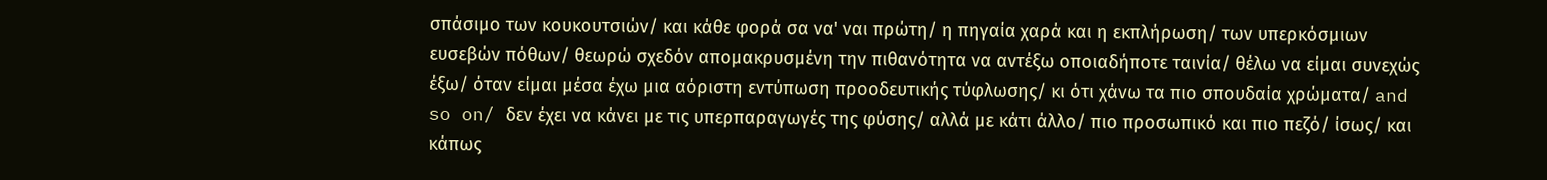σπάσιμο των κουκουτσιών/ και κάθε φορά σα να' ναι πρώτη/ η πηγαία χαρά και η εκπλήρωση/ των υπερκόσμιων ευσεβών πόθων/ θεωρώ σχεδόν απομακρυσμένη την πιθανότητα να αντέξω οποιαδήποτε ταινία/ θέλω να είμαι συνεχώς έξω/ όταν είμαι μέσα έχω μια αόριστη εντύπωση προοδευτικής τύφλωσης/ κι ότι χάνω τα πιο σπουδαία χρώματα/ and so on/ δεν έχει να κάνει με τις υπερπαραγωγές της φύσης/ αλλά με κάτι άλλο/ πιο προσωπικό και πιο πεζό/ ίσως/ και κάπως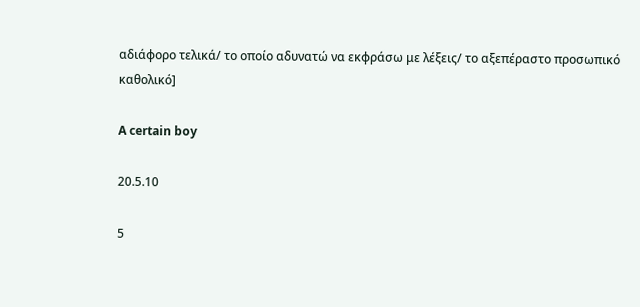αδιάφορο τελικά/ το οποίο αδυνατώ να εκφράσω με λέξεις/ το αξεπέραστο προσωπικό καθολικό]

A certain boy

20.5.10

5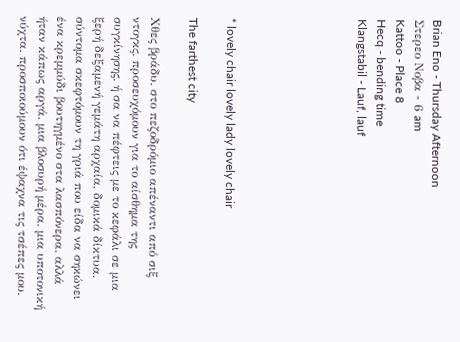Brian Eno - Thursday Afternoon
Στερεο Νοβα - 6 am
Kattoo - Place 8
Hecq - bending time
Klangstabil - Lauf, lauf






* lovely chair lovely lady lovely chair

The farthest city

Χθες βράδυ. στο πεζοδρόμιο απέναντι από σιξ ντογκς. προσευχόμουν για το αίσθημα της συγκίνησης. ή σα να πέφτεις με το κεφάλι σε μια ξερή δεξαμενή γεμάτη αρχαία, δομικά δίκτυα. σύντομα σκεφτόμουν τη γριά που είδα να σηκώνει ένα κρεμμύδι βουτηγμένο στα λασπόνερα. αλλά ήταν κάπως αργά. μια βλοσυρή μέρα. μια υποτονική νύχτα. προσποιούμουν ότι έψαχνα τις τσέπες μου.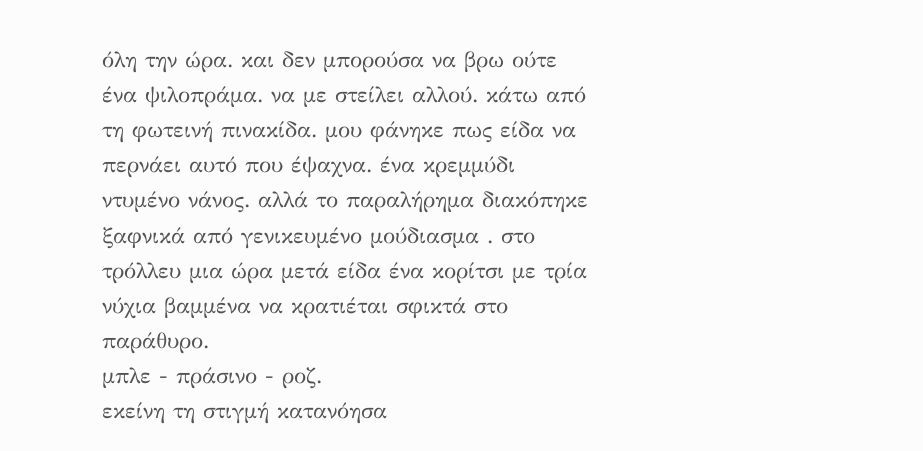όλη την ώρα. και δεν μπορούσα να βρω ούτε ένα ψιλοπράμα. να με στείλει αλλού. κάτω από τη φωτεινή πινακίδα. μου φάνηκε πως είδα να περνάει αυτό που έψαχνα. ένα κρεμμύδι ντυμένο νάνος. αλλά το παραλήρημα διακόπηκε ξαφνικά από γενικευμένο μούδιασμα . στο τρόλλευ μια ώρα μετά είδα ένα κορίτσι με τρία νύχια βαμμένα να κρατιέται σφικτά στο παράθυρο.
μπλε - πράσινο - ροζ.
εκείνη τη στιγμή κατανόησα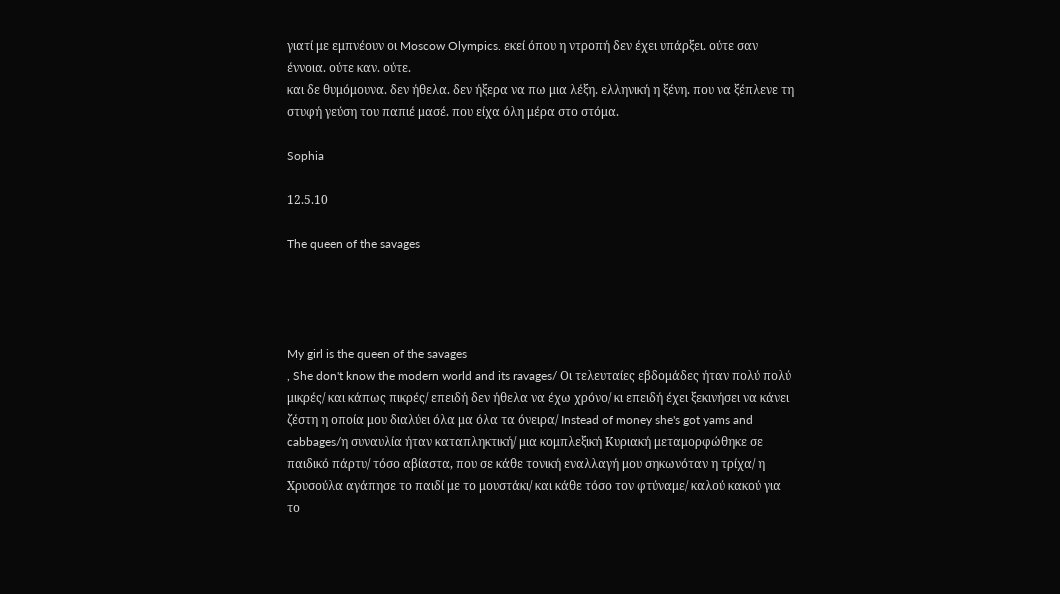γιατί με εμπνέουν οι Moscow Olympics. εκεί όπου η ντροπή δεν έχει υπάρξει. ούτε σαν έννοια. ούτε καν. ούτε.
και δε θυμόμουνα. δεν ήθελα. δεν ήξερα να πω μια λέξη. ελληνική η ξένη. που να ξέπλενε τη στυφή γεύση του παπιέ μασέ. που είχα όλη μέρα στο στόμα.

Sophia

12.5.10

The queen of the savages




My girl is the queen of the savages
, She don't know the modern world and its ravages/ Οι τελευταίες εβδομάδες ήταν πολύ πολύ μικρές/ και κάπως πικρές/ επειδή δεν ήθελα να έχω χρόνο/ κι επειδή έχει ξεκινήσει να κάνει ζέστη η οποία μου διαλύει όλα μα όλα τα όνειρα/ Instead of money she's got yams and cabbages/η συναυλία ήταν καταπληκτική/ μια κομπλεξική Κυριακή μεταμορφώθηκε σε παιδικό πάρτυ/ τόσο αβίαστα, που σε κάθε τονική εναλλαγή μου σηκωνόταν η τρίχα/ η Χρυσούλα αγάπησε το παιδί με το μουστάκι/ και κάθε τόσο τον φτύναμε/ καλού κακού για το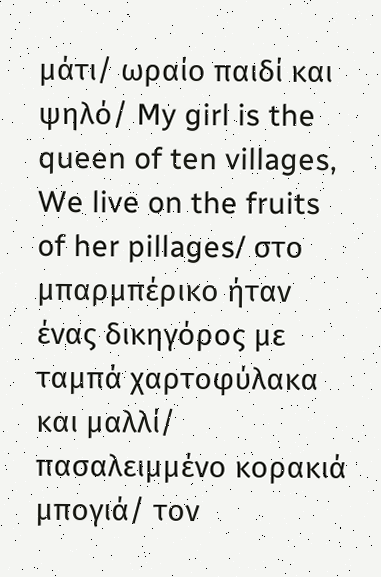μάτι/ ωραίο παιδί και ψηλό/ My girl is the queen of ten villages, We live on the fruits of her pillages/ στο μπαρμπέρικο ήταν ένας δικηγόρος με ταμπά χαρτοφύλακα και μαλλί/ πασαλειμμένο κορακιά μπογιά/ τον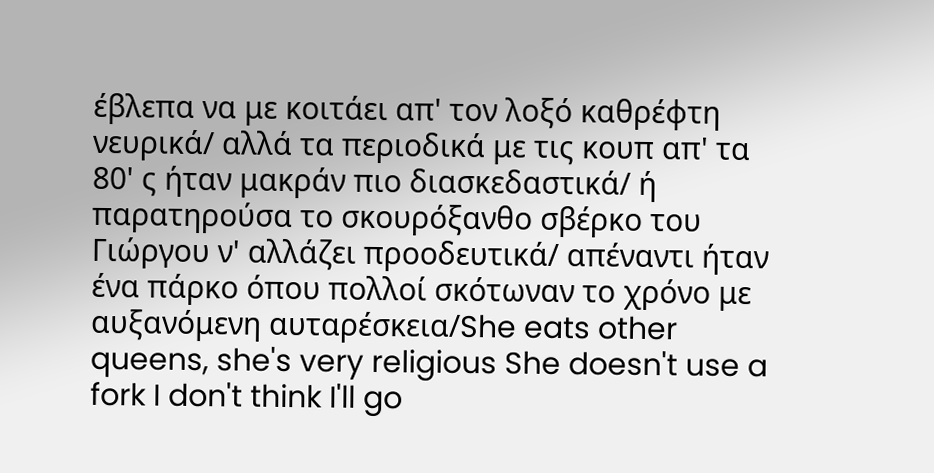έβλεπα να με κοιτάει απ' τον λοξό καθρέφτη νευρικά/ αλλά τα περιοδικά με τις κουπ απ' τα 80' ς ήταν μακράν πιο διασκεδαστικά/ ή παρατηρούσα το σκουρόξανθο σβέρκο του Γιώργου ν' αλλάζει προοδευτικά/ απέναντι ήταν ένα πάρκο όπου πολλοί σκότωναν το χρόνο με αυξανόμενη αυταρέσκεια/She eats other queens, she's very religious She doesn't use a fork I don't think I'll go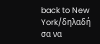back to New York/δηλαδή σα να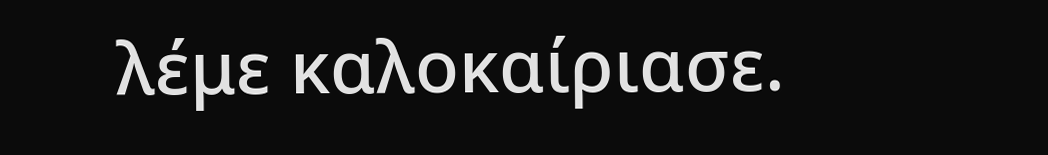λέμε καλοκαίριασε.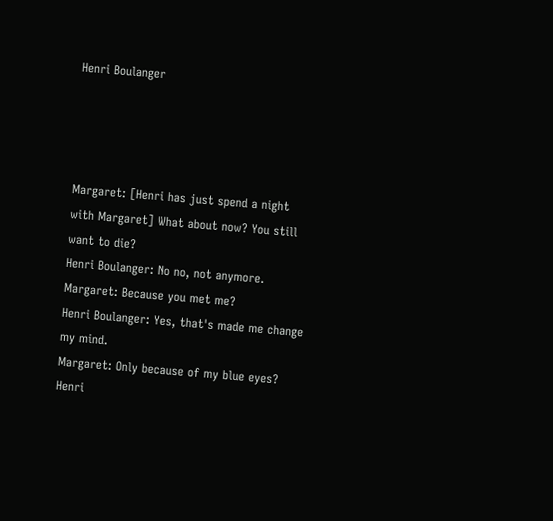Henri Boulanger




Margaret: [Henri has just spend a night with Margaret] What about now? You still want to die?
Henri Boulanger: No no, not anymore.
Margaret: Because you met me?
Henri Boulanger: Yes, that's made me change my mind.
Margaret: Only because of my blue eyes?
Henri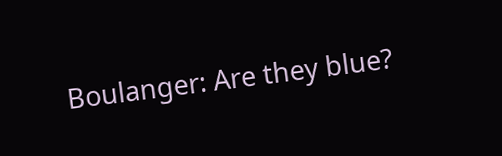Boulanger: Are they blue?